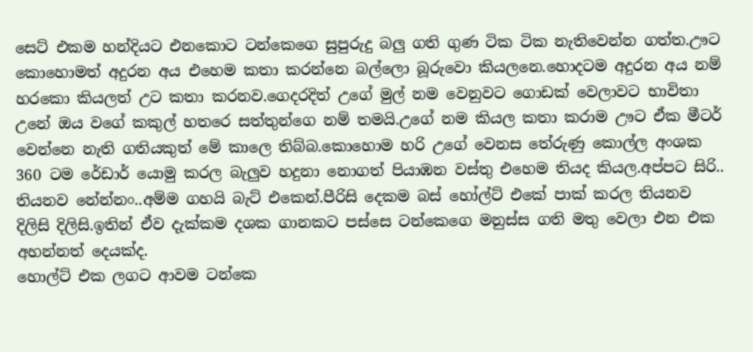සෙට් එකම හන්දියට එනකොට ටන්කෙගෙ සුපුරුදු බලු ගති ගුණ ටික ටික නැතිවෙන්න ගත්ත.ඌට කොහොමත් අදුරන අය එහෙම කතා කරන්නෙ බල්ලො බූරුවො කියලනෙ.හොදටම අදුරන අය නම් හරකො කියලත් උට කතා කරනව.ගෙදරදිත් උගේ මුල් නම වෙනුවට ගොඩක් වෙලාවට භාවිතා උනේ ඔය වගේ කකුල් හතරෙ සත්තුන්ගෙ නම් තමයි.උගේ නම කියල කතා කරාම ඌට ඒක මීටර් වෙන්නෙ නැති ගතියකුත් මේ කාලෙ තිබ්බ.කොහොම හරි උගේ වෙනස තේරුණු කොල්ල අංශක 360 ටම රේඩාර් යොමු කරල බැලුව හදුනා නොගත් පියාඹන වස්තු එහෙම තියද කියල.අප්පට සිරි.. තියනව නේන්නං..අම්ම ගහයි බැට් එකෙන්.පීරිසි දෙකම බස් හෝල්ට් එකේ පාක් කරල තියනව දිලිසි දිලිසි.ඉතින් ඒව දැක්කම දශක ගානකට පස්සෙ ටන්කෙගෙ මනුස්ස ගති මතු වෙලා එන එක අහන්නත් දෙයක්ද.
හොල්ට් එක ලගට ආවම ටන්කෙ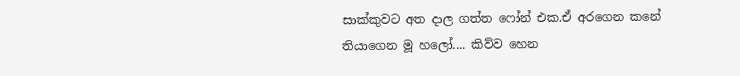සාක්කුවට අත දාල ගත්ත ෆෝන් එක.ඒ අරගෙන කනේ තියාගෙන මූ හලෝ.... කිව්ව හෙන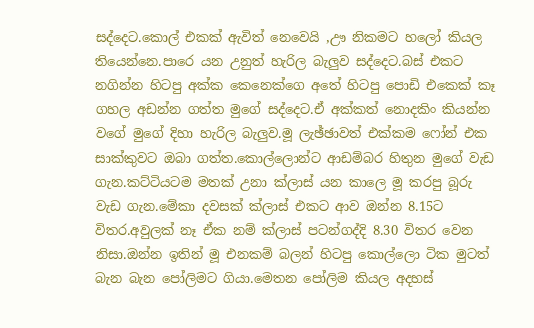සද්දෙට.කොල් එකක් ඇවිත් නෙවෙයි ,ඌ නිකමට හලෝ කියල තියෙන්නෙ.පාරෙ යන උනුත් හැරිල බැලුව සද්දෙට.බස් එකට නගින්න හිටපු අක්ක කෙනෙක්ගෙ අතේ හිටපු පොඩි එකෙක් කෑ ගහල අඩන්න ගත්ත මුගේ සද්දෙට.ඒ අක්කත් නොදකිං කියන්න වගේ මුගේ දිහා හැරිල බැලුව.මූ ලැඡ්ඡාවත් එක්කම ෆෝන් එක සාක්කුවට ඔබා ගත්ත.කොල්ලොන්ට ආඩම්බර හිතුන මුගේ වැඩ ගැන.කට්ටියටම මතක් උනා ක්ලාස් යන කාලෙ මූ කරපු බූරු වැඩ ගැන.මේකා දවසක් ක්ලාස් එකට ආව ඔන්න 8.15ට විතර.අවුලක් නෑ ඒක නම් ක්ලාස් පටන්ගද්දි 8.30 විතර වෙන නිසා.ඔන්න ඉතින් මූ එනකම් බලන් හිටපු කොල්ලො ටික මුටත් බැන බැන පෝලිමට ගියා.මෙතන පෝලිම කියල අදහස්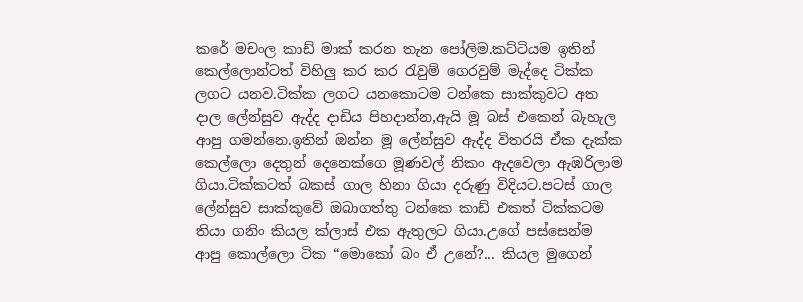කරේ මචංල කාඩ් මාක් කරන තැන පෝලිම.කට්ටියම ඉතින් කෙල්ලොන්ටත් විහිලු කර කර රැවුම් ගෙරවුම් මැද්දෙ ටික්ක ලගට යනව.ටික්ක ලගට යනකොටම ටන්කෙ සාක්කුවට අත දාල ලේන්සුව ඇද්ද දාඩිය පිහදාන්න,ඇයි මූ බස් එකෙන් බැහැල ආපු ගමන්නෙ.ඉතින් ඔන්න මූ ලේන්සුව ඇද්ද විතරයි ඒක දැක්ක කෙල්ලො දෙතුන් දෙනෙක්ගෙ මූණවල් නිකං ඇදවෙලා ඇඹරිලාම ගියා.ටික්කටත් බකස් ගාල හිනා ගියා දරුණු විදියට.පටස් ගාල ලේන්සුව සාක්කුවේ ඔබාගත්තු ටන්කෙ කාඩ් එකත් ටික්කටම තියා ගනිං කියල ක්ලාස් එක ඇතුලට ගියා.උගේ පස්සෙන්ම ආපු කොල්ලො ටික “මොකෝ බං ඒ උනේ?... කියල මුගෙන්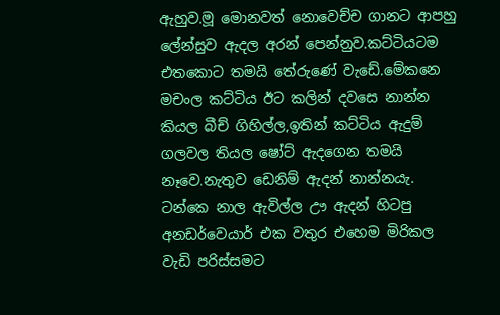ඇහුව.මූ මොනවත් නොවෙච්ච ගානට ආපහු ලේන්සුව ඇදල අරන් පෙන්නුව.කට්ටියටම එතකොට තමයි තේරුණේ වැඩේ.මේකනෙ මචංල කට්ටිය ඊට කලින් දවසෙ නාන්න කියල බීච් ගිහිල්ල,ඉතින් කට්ටිය ඇදුම් ගලවල තියල ෂෝට් ඇදගෙන තමයි නෑවෙ.නැතුව ඩෙනිම් ඇදන් නාන්නයැ.
ටන්කෙ නාල ඇවිල්ල ඌ ඇදන් හිටපු අනඩර්වෙයාර් එක වතුර එහෙම මිරිකල වැඩි පරිස්සමට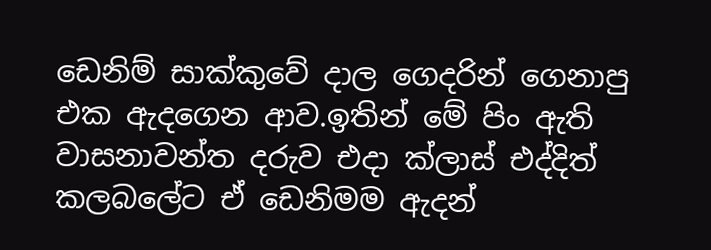ඩෙනිම් සාක්කුවේ දාල ගෙදරින් ගෙනාපු එක ඇදගෙන ආව.ඉතින් මේ පිං ඇති වාසනාවන්ත දරුව එදා ක්ලාස් එද්දිත් කලබලේට ඒ ඩෙනිමම ඇදන්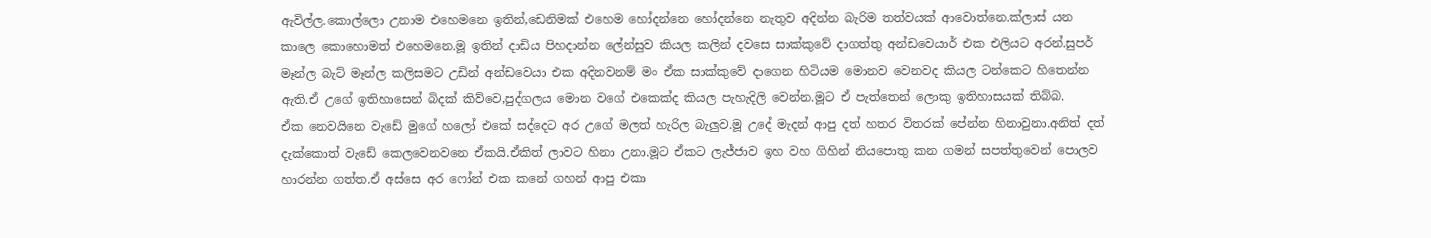ඇවිල්ල.කොල්ලො උනාම එහෙමනෙ ඉතින්,ඩෙනිමක් එහෙම හෝදන්නෙ හෝදන්නෙ නැතුව අදින්න බැරිම තත්වයක් ආවොත්නෙ.ක්ලාස් යන කාලෙ කොහොමත් එහෙමනෙ.මූ ඉතින් දාඩිය පිහදාන්න ලේන්සුව කියල කලින් දවසෙ සාක්කුවේ දාගත්තු අන්ඩවෙයාර් එක එලියට අරන්.සුපර් මෑන්ල බැට් මෑන්ල කලිසමට උඩින් අන්ඩවෙයා එක අදිනවනම් මං ඒක සාක්කුවේ දාගෙන හිටියම මොනව වෙනවද කියල ටන්කෙට හිතෙන්න ඇති.ඒ උගේ ඉතිහාසෙන් බිදක් කිව්වෙ,පුද්ගලය මොන වගේ එකෙක්ද කියල පැහැදිලි වෙන්න.මූට ඒ පැත්තෙන් ලොකු ඉතිහාසයක් තිබ්බ.
ඒක නෙවයිනෙ වැඩේ මුගේ හලෝ එකේ සද්දෙට අර උගේ මලත් හැරිල බැලුව.මූ උදේ මැදන් ආපු දත් හතර විතරක් පේන්න හිනාවුනා.අනිත් දත් දැක්කොත් වැඩේ කෙලවෙනවනෙ ඒකයි.ඒකිත් ලාවට හිනා උනා.මූට ඒකට ලැජ්ජාව ඉහ වහ ගිහින් නියපොතු කන ගමන් සපත්තුවෙන් පොලව හාරන්න ගත්ත.ඒ අස්සෙ අර ෆෝන් එක කනේ ගහන් ආපු එකා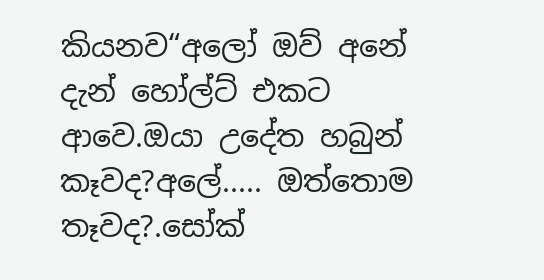කියනව“අලෝ ඔව් අනේ දැන් හෝල්ට් එකට ආවෙ.ඔයා උදේත හබුන් කෑවද?අලේ..... ඔත්තොම තෑවද?.සෝක්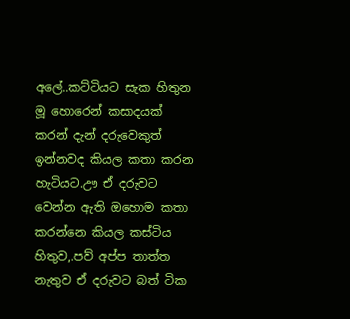අලේ..කට්ටියට සැක හිතුන මූ හොරෙන් කසාදයක් කරන් දැන් දරුවෙකුත් ඉන්නවද කියල කතා කරන හැටියට.ඌ ඒ දරුවට වෙන්න ඇති ඔහොම කතා කරන්නෙ කියල කස්ටිය හිතුව,.පව් අප්ප තාත්ත නැතුව ඒ දරුවට බත් ටික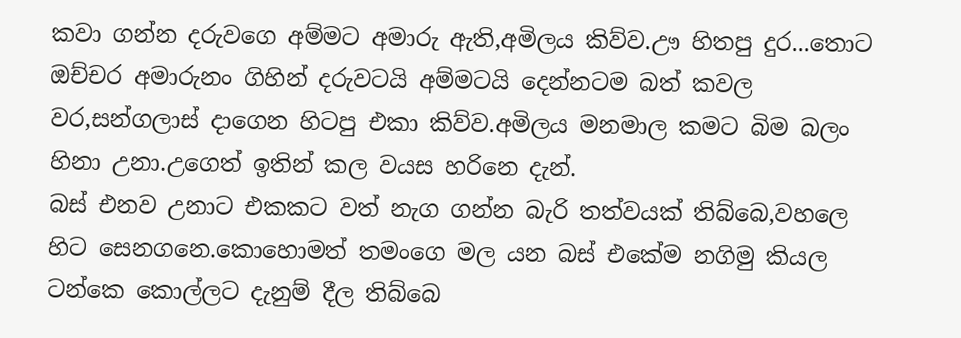කවා ගන්න දරුවගෙ අම්මට අමාරු ඇති,අමිලය කිව්ව.ඌ හිතපු දුර...තොට ඔච්චර අමාරුනං ගිහින් දරුවටයි අම්මටයි දෙන්නටම බත් කවල වර,සන්ගලාස් දාගෙන හිටපු එකා කිව්ව.අමිලය මනමාල කමට බිම බලං හිනා උනා.උගෙත් ඉතින් කල වයස හරිනෙ දැන්.
බස් එනව උනාට එකකට වත් නැග ගන්න බැරි තත්වයක් තිබ්බෙ,වහලෙ හිට සෙනගනෙ.කොහොමත් තමංගෙ මල යන බස් එකේම නගිමු කියල ටන්කෙ කොල්ලට දැනුම් දීල තිබ්බෙ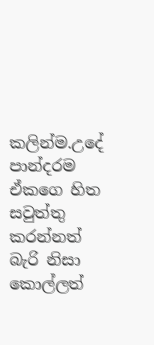කලින්ම.උදේ පාන්දරම ඒකගෙ හිත සවුත්තු කරන්නත් බැරි නිසා කොල්ලත්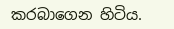කරබාගෙන හිටිය.